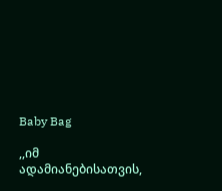Baby Bag

,,იმ ადამიანებისათვის,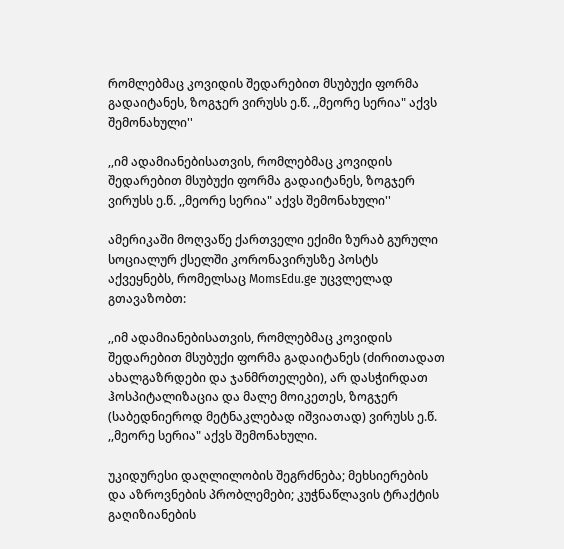რომლებმაც კოვიდის შედარებით მსუბუქი ფორმა გადაიტანეს, ზოგჯერ ვირუსს ე.წ. ,,მეორე სერია" აქვს შემონახული''

,,იმ ადამიანებისათვის, რომლებმაც კოვიდის შედარებით მსუბუქი ფორმა გადაიტანეს, ზოგჯერ ვირუსს ე.წ. ,,მეორე სერია" აქვს შემონახული''

ამერიკაში მოღვაწე ქართველი ექიმი ზურაბ გურული სოციალურ ქსელში კორონავირუსზე პოსტს აქვეყნებს, რომელსაც MomsEdu.ge უცვლელად გთავაზობთ:

,,იმ ადამიანებისათვის, რომლებმაც კოვიდის შედარებით მსუბუქი ფორმა გადაიტანეს (ძირითადათ ახალგაზრდები და ჯანმრთელები), არ დასჭირდათ ჰოსპიტალიზაცია და მალე მოიკეთეს, ზოგჯერ (საბედნიეროდ მეტნაკლებად იშვიათად) ვირუსს ე.წ. ,,მეორე სერია" აქვს შემონახული.

უკიდურესი დაღლილობის შეგრძნება; მეხსიერების და აზროვნების პრობლემები; კუჭნაწლავის ტრაქტის გაღიზიანების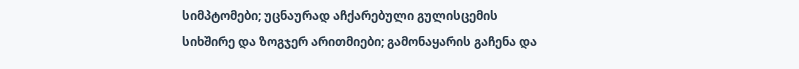სიმპტომები; უცნაურად აჩქარებული გულისცემის სიხშირე და ზოგჯერ არითმიები; გამონაყარის გაჩენა და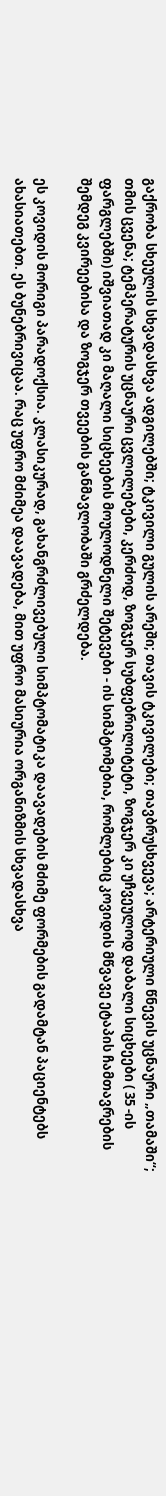გაქრობა სხეულის სხვადასხვა ადგილებში; ტკივილი გულის არეში; თავის ტკივილები; თავბრუსხვევა; არტერიული წნევის უცნაური „თამაში“; თმის ცვენა; ტემპერატურის უცნაური ცვლილებები, კერძოდ, ზოგჯერ სუბფებრილიტეტი, ზოგჯერ კი უჩვეულოდ დაბალი სიცხეები ( 35 -ის ფარგლებში) იშვიათად კი მაღალი სიცხეების მოულოდნელი შეტევები - ის სიმპტომებია, რომლებიც კოვიდის მწვავე ეტაპის ჩამთავრების შემდეგ კვირეებისა და ზოგჯერ თვეების განმავლობაში გრძელდება.

ეს კოვიდის მორიგი პარადოქსია. კლასიკურად, გახანგრძლივებული სიმპტომატიკა დაავადების მძიმე ფორმების გადამტან პაციენტებს ახასიათებთ. ეს ბუნებრივიცაა. რაც უფრო მძიმეა დაავადება, მით უფრო მასიურია ორგანიზმის სხვადასხვა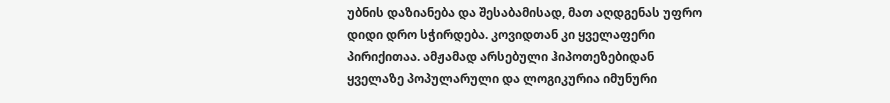უბნის დაზიანება და შესაბამისად, მათ აღდგენას უფრო დიდი დრო სჭირდება. კოვიდთან კი ყველაფერი პირიქითაა. ამჟამად არსებული ჰიპოთეზებიდან ყველაზე პოპულარული და ლოგიკურია იმუნური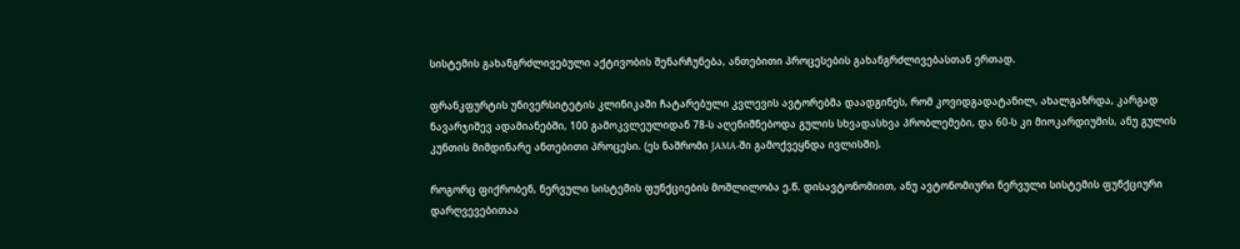სისტემის გახანგრძლივებული აქტივობის შენარჩუნება, ანთებითი პროცესების გახანგრძლივებასთან ერთად.

ფრანკფურტის უნივერსიტეტის კლინიკაში ჩატარებული კვლევის ავტორებმა დაადგინეს, რომ კოვიდგადატანილ, ახალგაზრდა, კარგად ნავარჯიშევ ადამიანებში, 100 გამოკვლეულიდან 78-ს აღენიშნებოდა გულის სხვადასხვა პრობლემები, და 60-ს კი მიოკარდიუმის, ანუ გულის კუნთის მიმდინარე ანთებითი პროცესი. (ეს ნაშრომი JAMA-ში გამოქვეყნდა ივლისში).

როგორც ფიქრობენ, ნერვული სისტემის ფუნქციების მოშლილობა ე.წ. დისავტონომიით, ანუ ავტონომიური ნერვული სისტემის ფუნქციური დარღვევებითაა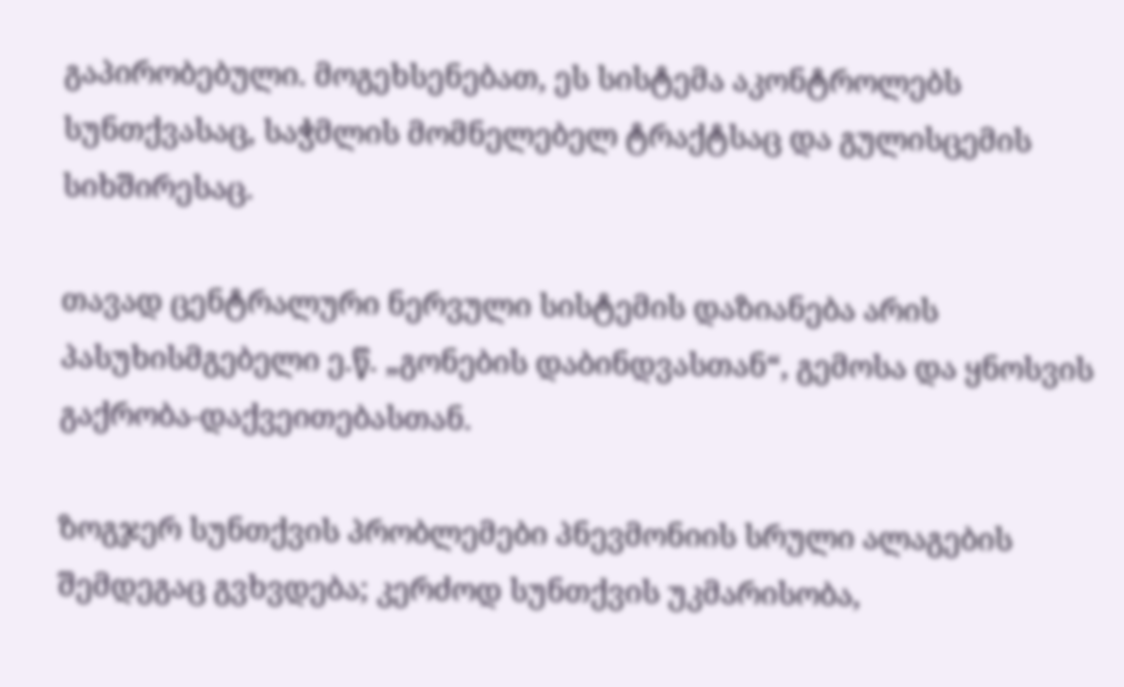გაპირობებული. მოგეხსენებათ, ეს სისტემა აკონტროლებს სუნთქვასაც, საჭმლის მომნელებელ ტრაქტსაც და გულისცემის სიხშირესაც.

თავად ცენტრალური ნერვული სისტემის დაზიანება არის პასუხისმგებელი ე.წ. „გონების დაბინდვასთან“, გემოსა და ყნოსვის გაქრობა-დაქვეითებასთან.

ზოგჯერ სუნთქვის პრობლემები პნევმონიის სრული ალაგების შემდეგაც გვხვდება; კერძოდ სუნთქვის უკმარისობა,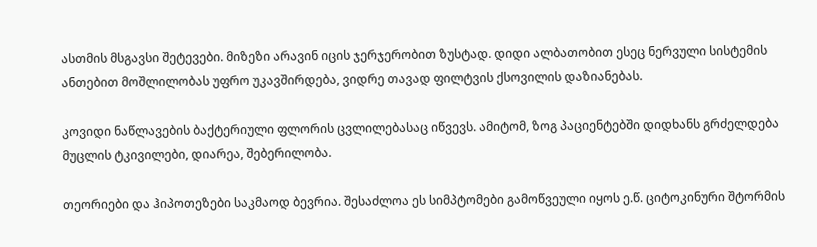ასთმის მსგავსი შეტევები. მიზეზი არავინ იცის ჯერჯერობით ზუსტად. დიდი ალბათობით ესეც ნერვული სისტემის ანთებით მოშლილობას უფრო უკავშირდება, ვიდრე თავად ფილტვის ქსოვილის დაზიანებას.

კოვიდი ნაწლავების ბაქტერიული ფლორის ცვლილებასაც იწვევს. ამიტომ, ზოგ პაციენტებში დიდხანს გრძელდება მუცლის ტკივილები, დიარეა, შებერილობა.

თეორიები და ჰიპოთეზები საკმაოდ ბევრია. შესაძლოა ეს სიმპტომები გამოწვეული იყოს ე.წ. ციტოკინური შტორმის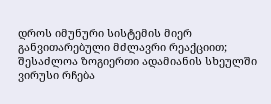დროს იმუნური სისტემის მიერ განვითარებული მძლავრი რეაქციით; შესაძლოა ზოგიერთი ადამიანის სხეულში ვირუსი რჩება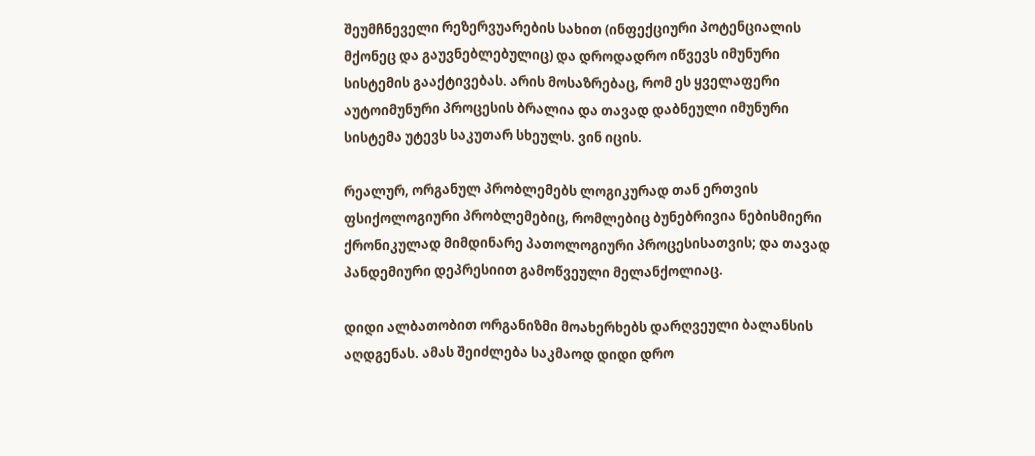შეუმჩნეველი რეზერვუარების სახით (ინფექციური პოტენციალის მქონეც და გაუვნებლებულიც) და დროდადრო იწვევს იმუნური სისტემის გააქტივებას. არის მოსაზრებაც, რომ ეს ყველაფერი აუტოიმუნური პროცესის ბრალია და თავად დაბნეული იმუნური სისტემა უტევს საკუთარ სხეულს. ვინ იცის.

რეალურ, ორგანულ პრობლემებს ლოგიკურად თან ერთვის ფსიქოლოგიური პრობლემებიც, რომლებიც ბუნებრივია ნებისმიერი ქრონიკულად მიმდინარე პათოლოგიური პროცესისათვის; და თავად პანდემიური დეპრესიით გამოწვეული მელანქოლიაც.

დიდი ალბათობით ორგანიზმი მოახერხებს დარღვეული ბალანსის აღდგენას. ამას შეიძლება საკმაოდ დიდი დრო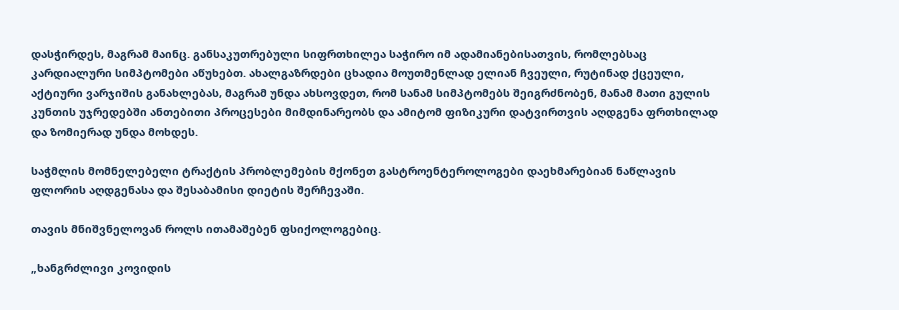დასჭირდეს, მაგრამ მაინც. განსაკუთრებული სიფრთხილეა საჭირო იმ ადამიანებისათვის, რომლებსაც კარდიალური სიმპტომები აწუხებთ. ახალგაზრდები ცხადია მოუთმენლად ელიან ჩვეული, რუტინად ქცეული, აქტიური ვარჯიშის განახლებას, მაგრამ უნდა ახსოვდეთ, რომ სანამ სიმპტომებს შეიგრძნობენ, მანამ მათი გულის კუნთის უჯრედებში ანთებითი პროცესები მიმდინარეობს და ამიტომ ფიზიკური დატვირთვის აღდგენა ფრთხილად და ზომიერად უნდა მოხდეს.

საჭმლის მომნელებელი ტრაქტის პრობლემების მქონეთ გასტროენტეროლოგები დაეხმარებიან ნაწლავის ფლორის აღდგენასა და შესაბამისი დიეტის შერჩევაში.

თავის მნიშვნელოვან როლს ითამაშებენ ფსიქოლოგებიც.

„ხანგრძლივი კოვიდის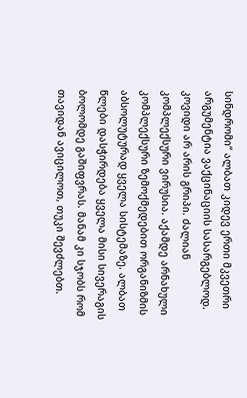სინდრომი“ ალბათ კიდევ ერთი მკვეთრი არგუმენტია ვაქცინაციის სასარგებლოდ. კოვიდი არ არის გრიპი. ძალიან კომპლექსური ვირუსია. აქამდე არნახული კომპლექსური ზემოქმედებით ორგანიზმის აბსოლუტურად ყველა სისტემაზე. ალბათ წლები დასჭირდება ყველა მისი სივერაგის ბოლომდე გაშიფვრას. მანამ კი სჯობს რომ თავიდან ავიცილოთ, თუკი შევძლებთ.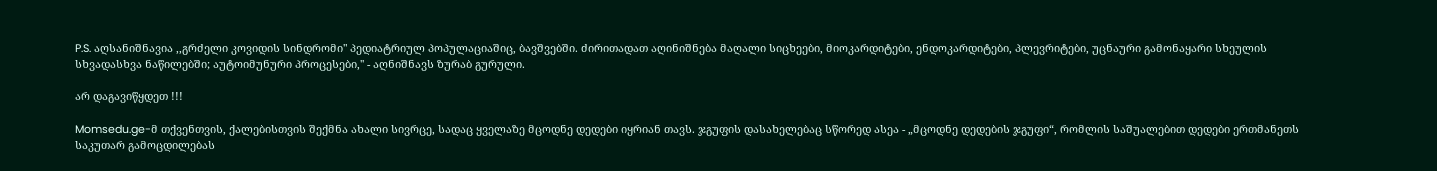P.S. აღსანიშნავია ,,გრძელი კოვიდის სინდრომი" პედიატრიულ პოპულაციაშიც, ბავშვებში. ძირითადათ აღინიშნება მაღალი სიცხეები, მიოკარდიტები, ენდოკარდიტები, პლევრიტები, უცნაური გამონაყარი სხეულის სხვადასხვა ნაწილებში; აუტოიმუნური პროცესები,'' - აღნიშნავს ზურაბ გურული.

არ დაგავიწყდეთ !!!

Momsedu.ge-მ თქვენთვის, ქალებისთვის შექმნა ახალი სივრცე, სადაც ყველაზე მცოდნე დედები იყრიან თავს. ჯგუფის დასახელებაც სწორედ ასეა - „მცოდნე დედების ჯგუფი“, რომლის საშუალებით დედები ერთმანეთს საკუთარ გამოცდილებას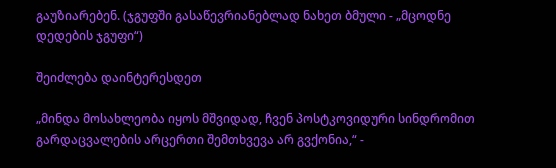გაუზიარებენ. (ჯგუფში გასაწევრიანებლად ნახეთ ბმული - „მცოდნე დედების ჯგუფი“)

შეიძლება დაინტერესდეთ

„მინდა მოსახლეობა იყოს მშვიდად, ჩვენ პოსტკოვიდური სინდრომით გარდაცვალების არცერთი შემთხვევა არ გვქონია,“ -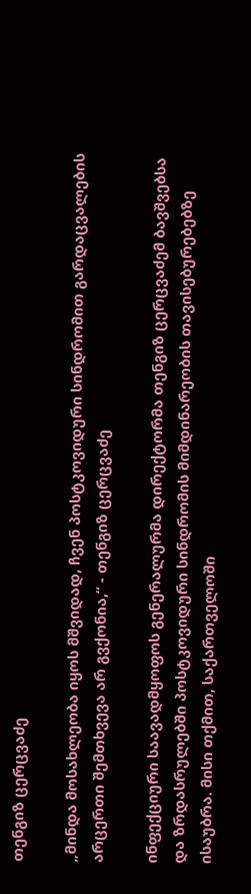თენგიზ ცერცვაძე

„მინდა მოსახლეობა იყოს მშვიდად, ჩვენ პოსტკოვიდური სინდრომით გარდაცვალების არცერთი შემთხვევა არ გვქონია,“ - თენგიზ ცერცვაძე

ინფექციური საავადმყოფოს გენერალურმა დირექტორმა თენგიზ ცერცვაძემ ბავშვებსა და ზრდასრულებში პოსტკოვიდური სინდრომის მიმდინარეობის თავისებურებებზე ისაუბრა. მისი თქმით, საქართველოში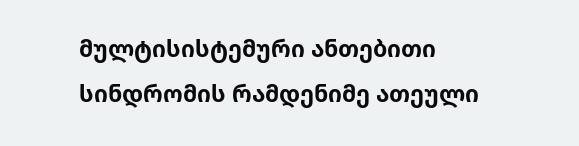მულტისისტემური ანთებითი სინდრომის რამდენიმე ათეული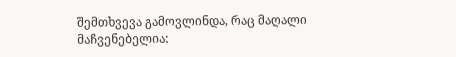შემთხვევა გამოვლინდა, რაც მაღალი მაჩვენებელია: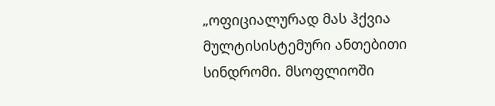„ოფიციალურად მას ჰქვია მულტისისტემური ანთებითი სინდრომი. მსოფლიოში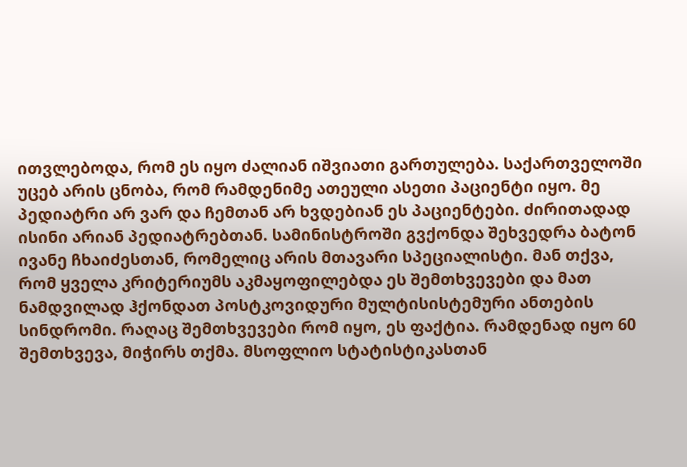ითვლებოდა, რომ ეს იყო ძალიან იშვიათი გართულება. საქართველოში უცებ არის ცნობა, რომ რამდენიმე ათეული ასეთი პაციენტი იყო. მე პედიატრი არ ვარ და ჩემთან არ ხვდებიან ეს პაციენტები. ძირითადად ისინი არიან პედიატრებთან. სამინისტროში გვქონდა შეხვედრა ბატონ ივანე ჩხაიძესთან, რომელიც არის მთავარი სპეციალისტი. მან თქვა, რომ ყველა კრიტერიუმს აკმაყოფილებდა ეს შემთხვევები და მათ ნამდვილად ჰქონდათ პოსტკოვიდური მულტისისტემური ანთების სინდრომი. რაღაც შემთხვევები რომ იყო, ეს ფაქტია. რამდენად იყო 60 შემთხვევა, მიჭირს თქმა. მსოფლიო სტატისტიკასთან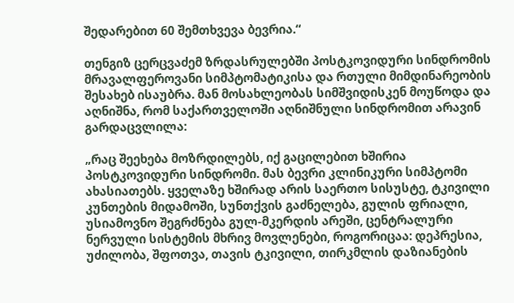შედარებით 60 შემთხვევა ბევრია.“

თენგიზ ცერცვაძემ ზრდასრულებში პოსტკოვიდური სინდრომის მრავალფეროვანი სიმპტომატიკისა და რთული მიმდინარეობის შესახებ ისაუბრა. მან მოსახლეობას სიმშვიდისკენ მოუწოდა და აღნიშნა, რომ საქართველოში აღნიშნული სინდრომით არავინ გარდაცვლილა:

„რაც შეეხება მოზრდილებს, იქ გაცილებით ხშირია პოსტკოვიდური სინდრომი. მას ბევრი კლინიკური სიმპტომი ახასიათებს. ყველაზე ხშირად არის საერთო სისუსტე, ტკივილი კუნთების მიდამოში, სუნთქვის გაძნელება, გულის ფრიალი, უსიამოვნო შეგრძნება გულ-მკერდის არეში, ცენტრალური ნერვული სისტემის მხრივ მოვლენები, როგორიცაა: დეპრესია, უძილობა, შფოთვა, თავის ტკივილი, თირკმლის დაზიანების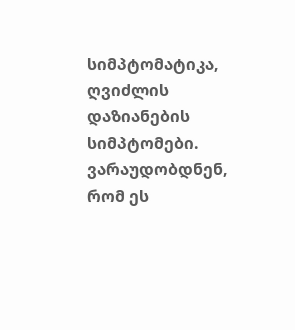სიმპტომატიკა, ღვიძლის დაზიანების სიმპტომები. ვარაუდობდნენ, რომ ეს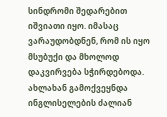სინდრომი შედარებით იშვიათი იყო. იმასაც ვარაუდობდნენ, რომ ის იყო მსუბუქი და მხოლოდ დაკვირვება სჭირდებოდა. ახლახან გამოქვეყნდა ინგლისელების ძალიან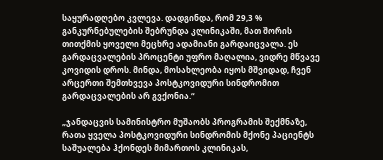საყურადღებო კვლევა. დადგინდა, რომ 29,3 % განკურნებულების შებრუნდა კლინიკაში, მათ შორის თითქმის ყოველი მეცხრე ადამიანი გარდაიცვალა. ეს გარდაცვალების პროცენტი უფრო მაღალია, ვიდრე მწვავე კოვიდის დროს. მინდა, მოსახლეობა იყოს მშვიდად, ჩვენ არცერთი შემთხვევა პოსტკოვიდური სინდრომით გარდაცვალების არ გვქონია.“

„ჯანდაცვის სამინისტრო მუშაობს პროგრამის შექმნაზე, რათა ყველა პოსტკოვიდური სინდრომის მქონე პაციენტს საშუალება ჰქონდეს მიმართოს კლინიკას,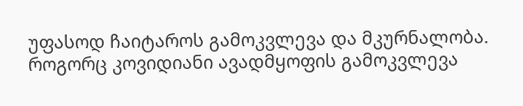უფასოდ ჩაიტაროს გამოკვლევა და მკურნალობა. როგორც კოვიდიანი ავადმყოფის გამოკვლევა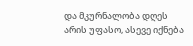და მკურნალობა დღეს არის უფასო, ასევე იქნება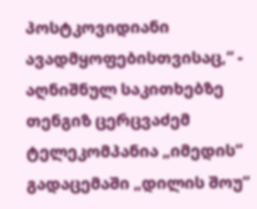პოსტკოვიდიანი ავადმყოფებისთვისაც,“ - აღნიშნულ საკითხებზე თენგიზ ცერცვაძემ ტელეკომპანია „იმედის“ გადაცემაში „დილის შოუ“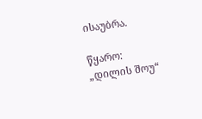ისაუბრა.

წყარო: „დილის შოუ“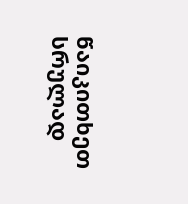წაიკითხეთ სრულად